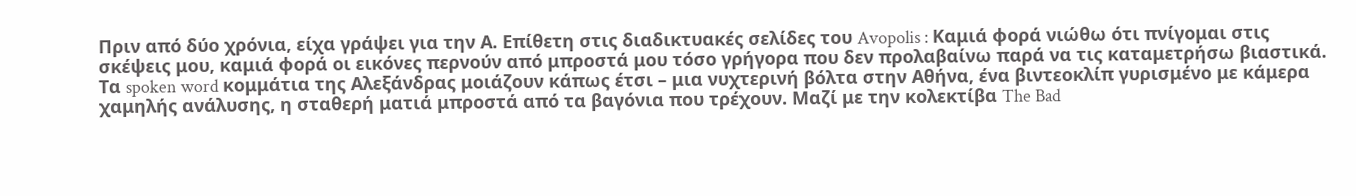Πριν από δύο χρόνια, είχα γράψει για την Α. Επίθετη στις διαδικτυακές σελίδες του Avopolis : Καμιά φορά νιώθω ότι πνίγομαι στις σκέψεις μου, καμιά φορά οι εικόνες περνούν από μπροστά μου τόσο γρήγορα που δεν προλαβαίνω παρά να τις καταμετρήσω βιαστικά. Τα spoken word κομμάτια της Αλεξάνδρας μοιάζουν κάπως έτσι – μια νυχτερινή βόλτα στην Αθήνα, ένα βιντεοκλίπ γυρισμένο με κάμερα χαμηλής ανάλυσης, η σταθερή ματιά μπροστά από τα βαγόνια που τρέχουν. Μαζί με την κολεκτίβα The Bad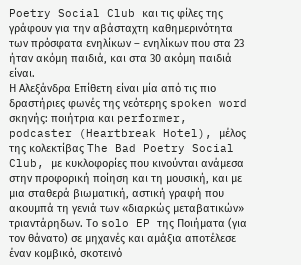Poetry Social Club και τις φίλες της γράφουν για την αβάσταχτη καθημερινότητα των πρόσφατα ενηλίκων – ενηλίκων που στα 23 ήταν ακόμη παιδιά, και στα 30 ακόμη παιδιά είναι.
Η Αλεξάνδρα Επίθετη είναι μία από τις πιο δραστήριες φωνές της νεότερης spoken word σκηνής: ποιήτρια και performer, podcaster (Heartbreak Hotel), μέλος της κολεκτίβας The Bad Poetry Social Club, με κυκλοφορίες που κινούνται ανάμεσα στην προφορική ποίηση και τη μουσική, και με μια σταθερά βιωματική, αστική γραφή που ακουμπά τη γενιά των «διαρκώς μεταβατικών» τριαντάρηδων. Το solo EP της Ποιήματα (για τον θάνατο) σε μηχανές και αμάξια αποτέλεσε έναν κομβικό, σκοτεινό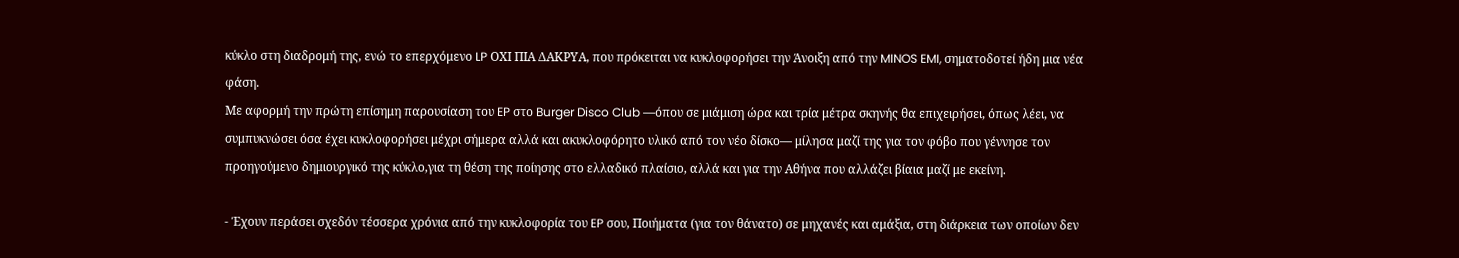κύκλο στη διαδρομή της, ενώ το επερχόμενο LP ΟΧΙ ΠΙΑ ΔΑΚΡΥΑ, που πρόκειται να κυκλοφορήσει την Άνοιξη από την MINOS EMI, σηματοδοτεί ήδη μια νέα φάση.
Με αφορμή την πρώτη επίσημη παρουσίαση του EP στο Burger Disco Club —όπου σε μιάμιση ώρα και τρία μέτρα σκηνής θα επιχειρήσει, όπως λέει, να συμπυκνώσει όσα έχει κυκλοφορήσει μέχρι σήμερα αλλά και ακυκλοφόρητο υλικό από τον νέο δίσκο— μίλησα μαζί της για τον φόβο που γέννησε τον προηγούμενο δημιουργικό της κύκλο,για τη θέση της ποίησης στο ελλαδικό πλαίσιο, αλλά και για την Αθήνα που αλλάζει βίαια μαζί με εκείνη.

- Έχουν περάσει σχεδόν τέσσερα χρόνια από την κυκλοφορία του EP σου, Ποιήματα (για τον θάνατο) σε μηχανές και αμάξια, στη διάρκεια των οποίων δεν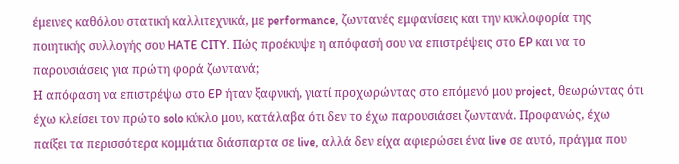έμεινες καθόλου στατική καλλιτεχνικά, με performance, ζωντανές εμφανίσεις και την κυκλοφορία της ποιητικής συλλογής σου HATE CITY. Πώς προέκυψε η απόφασή σου να επιστρέψεις στο EP και να το παρουσιάσεις για πρώτη φορά ζωντανά;
Η απόφαση να επιστρέψω στο EP ήταν ξαφνική, γιατί προχωρώντας στο επόμενό μου project, θεωρώντας ότι έχω κλείσει τον πρώτο solo κύκλο μου, κατάλαβα ότι δεν το έχω παρουσιάσει ζωντανά. Προφανώς, έχω παίξει τα περισσότερα κομμάτια διάσπαρτα σε live, αλλά δεν είχα αφιερώσει ένα live σε αυτό, πράγμα που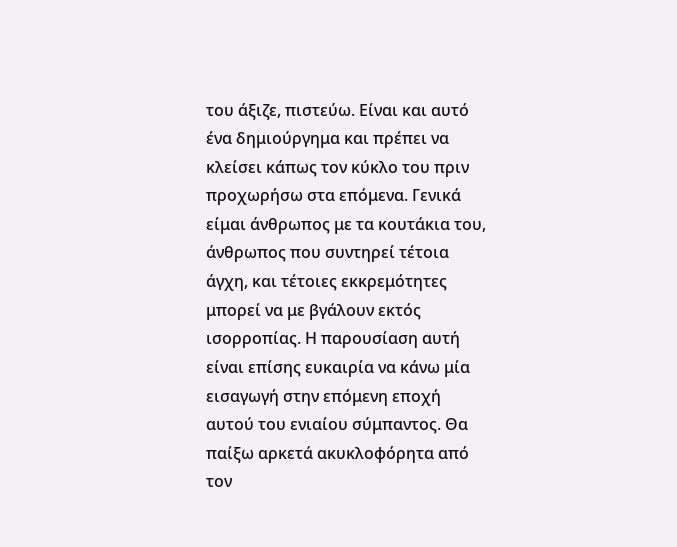του άξιζε, πιστεύω. Είναι και αυτό ένα δημιούργημα και πρέπει να κλείσει κάπως τον κύκλο του πριν προχωρήσω στα επόμενα. Γενικά είμαι άνθρωπος με τα κουτάκια του, άνθρωπος που συντηρεί τέτοια άγχη, και τέτοιες εκκρεμότητες μπορεί να με βγάλουν εκτός ισορροπίας. Η παρουσίαση αυτή είναι επίσης ευκαιρία να κάνω μία εισαγωγή στην επόμενη εποχή αυτού του ενιαίου σύμπαντος. Θα παίξω αρκετά ακυκλοφόρητα από τον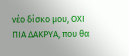νέο δίσκο μου, ΟΧΙ ΠΙΑ ΔΑΚΡΥΑ, που θα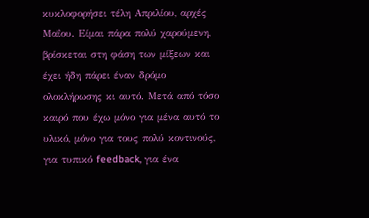κυκλοφορήσει τέλη Απριλίου, αρχές Μαΐου. Είμαι πάρα πολύ χαρούμενη, βρίσκεται στη φάση των μίξεων και έχει ήδη πάρει έναν δρόμο ολοκλήρωσης κι αυτό. Μετά από τόσο καιρό που έχω μόνο για μένα αυτό το υλικό, μόνο για τους πολύ κοντινούς, για τυπικό feedback, για ένα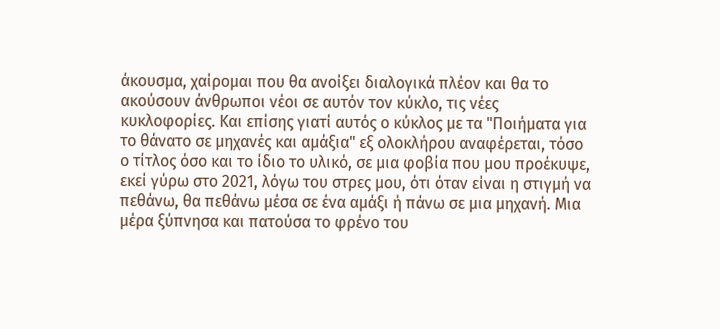άκουσμα, χαίρομαι που θα ανοίξει διαλογικά πλέον και θα το ακούσουν άνθρωποι νέοι σε αυτόν τον κύκλο, τις νέες κυκλοφορίες. Και επίσης γιατί αυτός ο κύκλος με τα "Ποιήματα για το θάνατο σε μηχανές και αμάξια" εξ ολοκλήρου αναφέρεται, τόσο ο τίτλος όσο και το ίδιο το υλικό, σε μια φοβία που μου προέκυψε, εκεί γύρω στο 2021, λόγω του στρες μου, ότι όταν είναι η στιγμή να πεθάνω, θα πεθάνω μέσα σε ένα αμάξι ή πάνω σε μια μηχανή. Μια μέρα ξύπνησα και πατούσα το φρένο του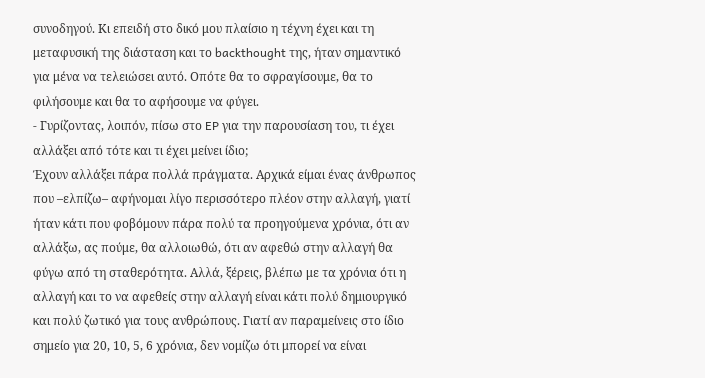συνοδηγού. Κι επειδή στο δικό μου πλαίσιο η τέχνη έχει και τη μεταφυσική της διάσταση και το backthought της, ήταν σημαντικό για μένα να τελειώσει αυτό. Οπότε θα το σφραγίσουμε, θα το φιλήσουμε και θα το αφήσουμε να φύγει.
- Γυρίζοντας, λοιπόν, πίσω στο EP για την παρουσίαση του, τι έχει αλλάξει από τότε και τι έχει μείνει ίδιο;
Έχουν αλλάξει πάρα πολλά πράγματα. Αρχικά είμαι ένας άνθρωπος που –ελπίζω– αφήνομαι λίγο περισσότερο πλέον στην αλλαγή, γιατί ήταν κάτι που φοβόμουν πάρα πολύ τα προηγούμενα χρόνια, ότι αν αλλάξω, ας πούμε, θα αλλοιωθώ, ότι αν αφεθώ στην αλλαγή θα φύγω από τη σταθερότητα. Αλλά, ξέρεις, βλέπω με τα χρόνια ότι η αλλαγή και το να αφεθείς στην αλλαγή είναι κάτι πολύ δημιουργικό και πολύ ζωτικό για τους ανθρώπους. Γιατί αν παραμείνεις στο ίδιο σημείο για 20, 10, 5, 6 χρόνια, δεν νομίζω ότι μπορεί να είναι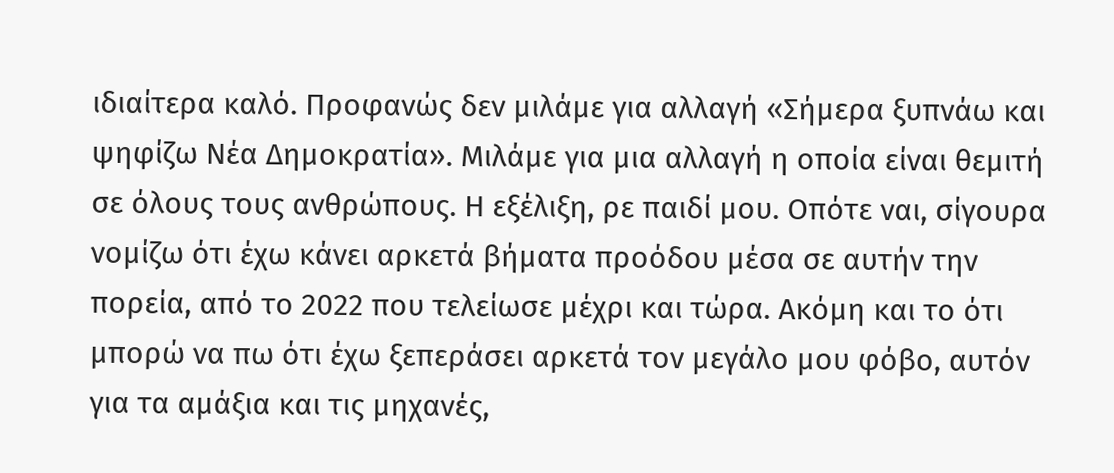ιδιαίτερα καλό. Προφανώς δεν μιλάμε για αλλαγή «Σήμερα ξυπνάω και ψηφίζω Νέα Δημοκρατία». Μιλάμε για μια αλλαγή η οποία είναι θεμιτή σε όλους τους ανθρώπους. Η εξέλιξη, ρε παιδί μου. Οπότε ναι, σίγουρα νομίζω ότι έχω κάνει αρκετά βήματα προόδου μέσα σε αυτήν την πορεία, από το 2022 που τελείωσε μέχρι και τώρα. Ακόμη και το ότι μπορώ να πω ότι έχω ξεπεράσει αρκετά τον μεγάλο μου φόβο, αυτόν για τα αμάξια και τις μηχανές,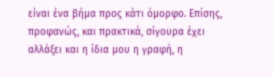είναι ένα βήμα προς κάτι όμορφο. Επίσης, προφανώς, και πρακτικά, σίγουρα έχει αλλάξει και η ίδια μου η γραφή, η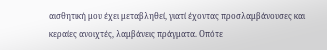αισθητική μου έχει μεταβληθεί, γιατί έχοντας προσλαμβάνουσες και κεραίες ανοιχτές, λαμβάνεις πράγματα. Οπότε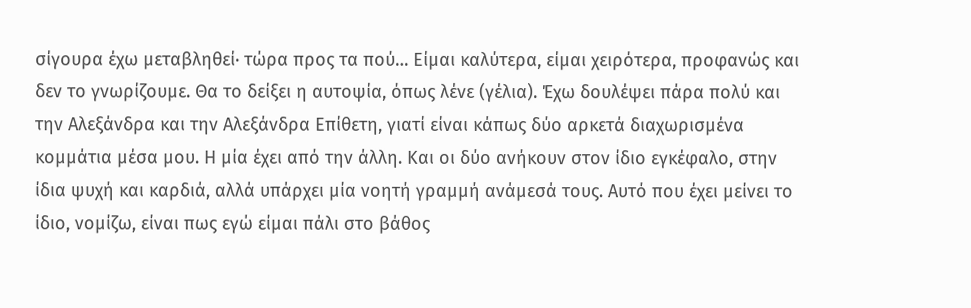σίγουρα έχω μεταβληθεί· τώρα προς τα πού… Είμαι καλύτερα, είμαι χειρότερα, προφανώς και δεν το γνωρίζουμε. Θα το δείξει η αυτοψία, όπως λένε (γέλια). Έχω δουλέψει πάρα πολύ και την Αλεξάνδρα και την Αλεξάνδρα Επίθετη, γιατί είναι κάπως δύο αρκετά διαχωρισμένα κομμάτια μέσα μου. Η μία έχει από την άλλη. Και οι δύο ανήκουν στον ίδιο εγκέφαλο, στην ίδια ψυχή και καρδιά, αλλά υπάρχει μία νοητή γραμμή ανάμεσά τους. Αυτό που έχει μείνει το ίδιο, νομίζω, είναι πως εγώ είμαι πάλι στο βάθος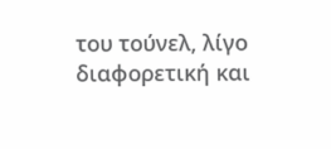του τούνελ, λίγο διαφορετική και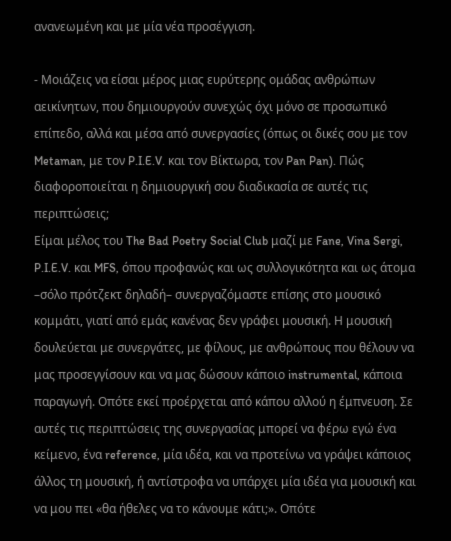ανανεωμένη και με μία νέα προσέγγιση.

- Μοιάζεις να είσαι μέρος μιας ευρύτερης ομάδας ανθρώπων αεικίνητων, που δημιουργούν συνεχώς όχι μόνο σε προσωπικό επίπεδο, αλλά και μέσα από συνεργασίες (όπως οι δικές σου με τον Metaman, με τον P.I.E.V. και τον Βίκτωρα, τον Pan Pan). Πώς διαφοροποιείται η δημιουργική σου διαδικασία σε αυτές τις περιπτώσεις;
Είμαι μέλος του The Bad Poetry Social Club μαζί με Fane, Vina Sergi, P.I.E.V. και MFS, όπου προφανώς και ως συλλογικότητα και ως άτομα –σόλο πρότζεκτ δηλαδή– συνεργαζόμαστε επίσης στο μουσικό κομμάτι, γιατί από εμάς κανένας δεν γράφει μουσική. Η μουσική δουλεύεται με συνεργάτες, με φίλους, με ανθρώπους που θέλουν να μας προσεγγίσουν και να μας δώσουν κάποιο instrumental, κάποια παραγωγή. Οπότε εκεί προέρχεται από κάπου αλλού η έμπνευση. Σε αυτές τις περιπτώσεις της συνεργασίας μπορεί να φέρω εγώ ένα κείμενο, ένα reference, μία ιδέα, και να προτείνω να γράψει κάποιος άλλος τη μουσική, ή αντίστροφα να υπάρχει μία ιδέα για μουσική και να μου πει «θα ήθελες να το κάνουμε κάτι;». Οπότε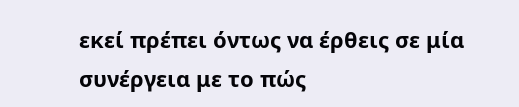εκεί πρέπει όντως να έρθεις σε μία συνέργεια με το πώς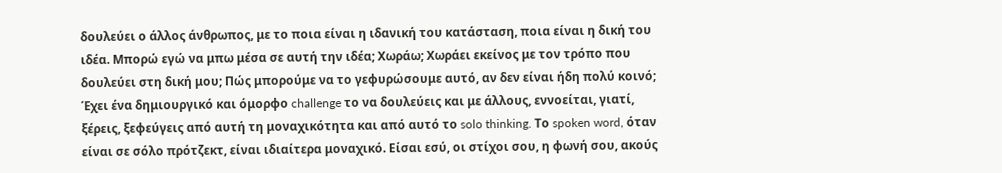δουλεύει ο άλλος άνθρωπος, με το ποια είναι η ιδανική του κατάσταση, ποια είναι η δική του ιδέα. Μπορώ εγώ να μπω μέσα σε αυτή την ιδέα; Χωράω; Χωράει εκείνος με τον τρόπο που δουλεύει στη δική μου; Πώς μπορούμε να το γεφυρώσουμε αυτό, αν δεν είναι ήδη πολύ κοινό; Έχει ένα δημιουργικό και όμορφο challenge το να δουλεύεις και με άλλους, εννοείται, γιατί, ξέρεις, ξεφεύγεις από αυτή τη μοναχικότητα και από αυτό το solo thinking. Το spoken word, όταν είναι σε σόλο πρότζεκτ, είναι ιδιαίτερα μοναχικό. Είσαι εσύ, οι στίχοι σου, η φωνή σου, ακούς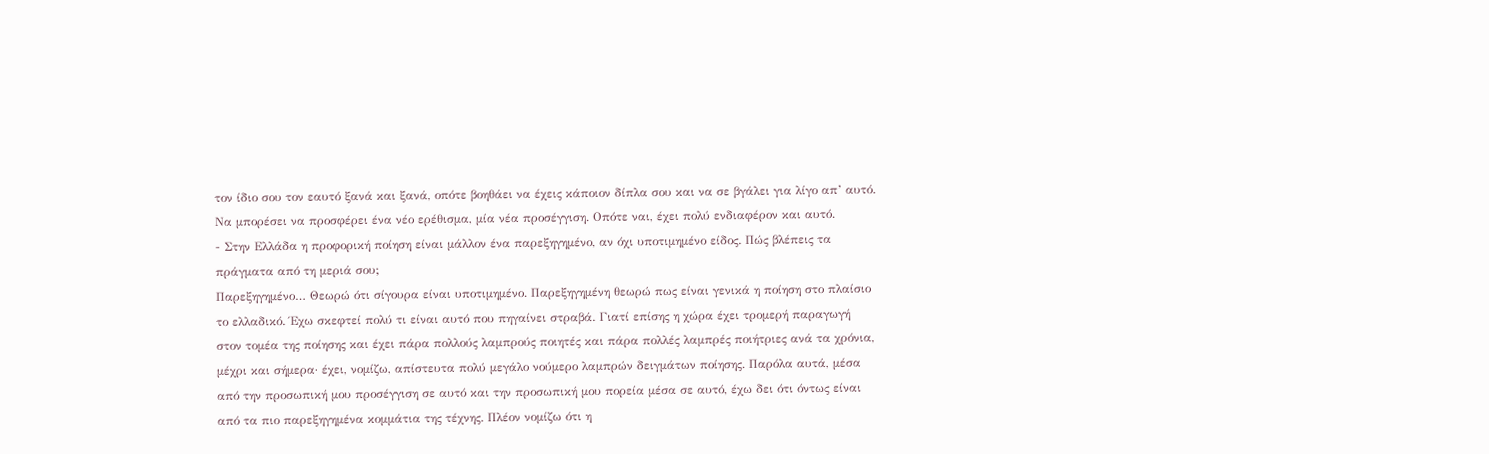τον ίδιο σου τον εαυτό ξανά και ξανά, οπότε βοηθάει να έχεις κάποιον δίπλα σου και να σε βγάλει για λίγο απ’ αυτό. Να μπορέσει να προσφέρει ένα νέο ερέθισμα, μία νέα προσέγγιση. Οπότε ναι, έχει πολύ ενδιαφέρον και αυτό.
- Στην Ελλάδα η προφορική ποίηση είναι μάλλον ένα παρεξηγημένο, αν όχι υποτιμημένο είδος. Πώς βλέπεις τα πράγματα από τη μεριά σου;
Παρεξηγημένο… Θεωρώ ότι σίγουρα είναι υποτιμημένο. Παρεξηγημένη θεωρώ πως είναι γενικά η ποίηση στο πλαίσιο το ελλαδικό. Έχω σκεφτεί πολύ τι είναι αυτό που πηγαίνει στραβά. Γιατί επίσης η χώρα έχει τρομερή παραγωγή στον τομέα της ποίησης και έχει πάρα πολλούς λαμπρούς ποιητές και πάρα πολλές λαμπρές ποιήτριες ανά τα χρόνια, μέχρι και σήμερα· έχει, νομίζω, απίστευτα πολύ μεγάλο νούμερο λαμπρών δειγμάτων ποίησης. Παρόλα αυτά, μέσα από την προσωπική μου προσέγγιση σε αυτό και την προσωπική μου πορεία μέσα σε αυτό, έχω δει ότι όντως είναι από τα πιο παρεξηγημένα κομμάτια της τέχνης. Πλέον νομίζω ότι η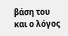βάση του και ο λόγος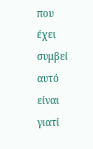που έχει συμβεί αυτό είναι γιατί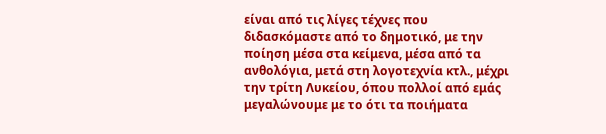είναι από τις λίγες τέχνες που διδασκόμαστε από το δημοτικό, με την ποίηση μέσα στα κείμενα, μέσα από τα ανθολόγια, μετά στη λογοτεχνία κτλ., μέχρι την τρίτη Λυκείου, όπου πολλοί από εμάς μεγαλώνουμε με το ότι τα ποιήματα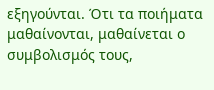εξηγούνται. Ότι τα ποιήματα μαθαίνονται, μαθαίνεται ο συμβολισμός τους,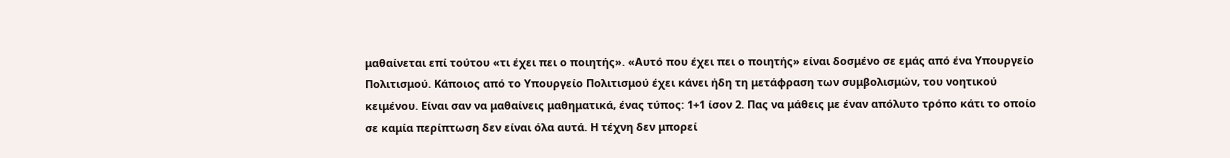μαθαίνεται επί τούτου «τι έχει πει ο ποιητής». «Αυτό που έχει πει ο ποιητής» είναι δοσμένο σε εμάς από ένα Υπουργείο Πολιτισμού. Κάποιος από το Υπουργείο Πολιτισμού έχει κάνει ήδη τη μετάφραση των συμβολισμών, του νοητικού κειμένου. Είναι σαν να μαθαίνεις μαθηματικά, ένας τύπος: 1+1 ίσον 2. Πας να μάθεις με έναν απόλυτο τρόπο κάτι το οποίο σε καμία περίπτωση δεν είναι όλα αυτά. Η τέχνη δεν μπορεί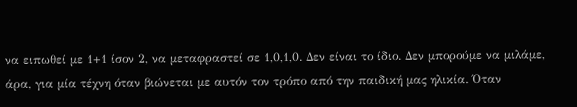να ειπωθεί με 1+1 ίσον 2, να μεταφραστεί σε 1,0,1,0. Δεν είναι το ίδιο. Δεν μπορούμε να μιλάμε, άρα, για μία τέχνη όταν βιώνεται με αυτόν τον τρόπο από την παιδική μας ηλικία. Όταν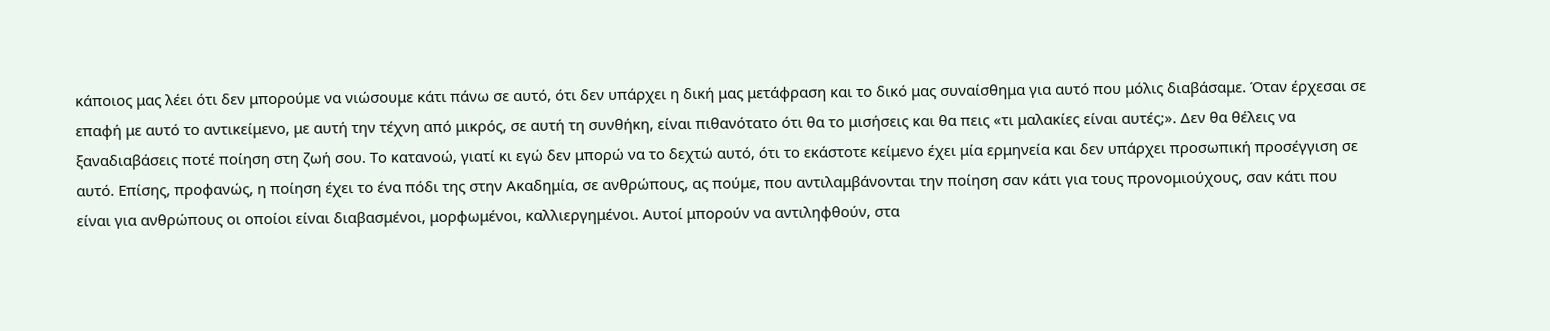κάποιος μας λέει ότι δεν μπορούμε να νιώσουμε κάτι πάνω σε αυτό, ότι δεν υπάρχει η δική μας μετάφραση και το δικό μας συναίσθημα για αυτό που μόλις διαβάσαμε. Όταν έρχεσαι σε επαφή με αυτό το αντικείμενο, με αυτή την τέχνη από μικρός, σε αυτή τη συνθήκη, είναι πιθανότατο ότι θα το μισήσεις και θα πεις «τι μαλακίες είναι αυτές;». Δεν θα θέλεις να ξαναδιαβάσεις ποτέ ποίηση στη ζωή σου. Το κατανοώ, γιατί κι εγώ δεν μπορώ να το δεχτώ αυτό, ότι το εκάστοτε κείμενο έχει μία ερμηνεία και δεν υπάρχει προσωπική προσέγγιση σε αυτό. Επίσης, προφανώς, η ποίηση έχει το ένα πόδι της στην Ακαδημία, σε ανθρώπους, ας πούμε, που αντιλαμβάνονται την ποίηση σαν κάτι για τους προνομιούχους, σαν κάτι που είναι για ανθρώπους οι οποίοι είναι διαβασμένοι, μορφωμένοι, καλλιεργημένοι. Αυτοί μπορούν να αντιληφθούν, στα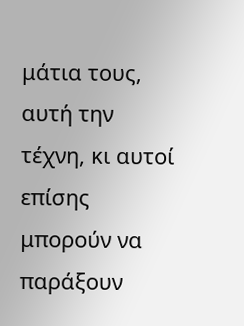μάτια τους, αυτή την τέχνη, κι αυτοί επίσης μπορούν να παράξουν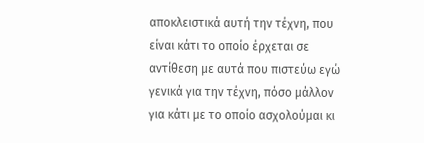αποκλειστικά αυτή την τέχνη, που είναι κάτι το οποίο έρχεται σε αντίθεση με αυτά που πιστεύω εγώ γενικά για την τέχνη, πόσο μάλλον για κάτι με το οποίο ασχολούμαι κι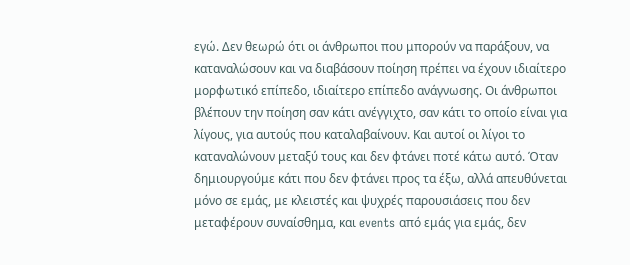εγώ. Δεν θεωρώ ότι οι άνθρωποι που μπορούν να παράξουν, να καταναλώσουν και να διαβάσουν ποίηση πρέπει να έχουν ιδιαίτερο μορφωτικό επίπεδο, ιδιαίτερο επίπεδο ανάγνωσης. Οι άνθρωποι βλέπουν την ποίηση σαν κάτι ανέγγιχτο, σαν κάτι το οποίο είναι για λίγους, για αυτούς που καταλαβαίνουν. Και αυτοί οι λίγοι το καταναλώνουν μεταξύ τους και δεν φτάνει ποτέ κάτω αυτό. Όταν δημιουργούμε κάτι που δεν φτάνει προς τα έξω, αλλά απευθύνεται μόνο σε εμάς, με κλειστές και ψυχρές παρουσιάσεις που δεν μεταφέρουν συναίσθημα, και events από εμάς για εμάς, δεν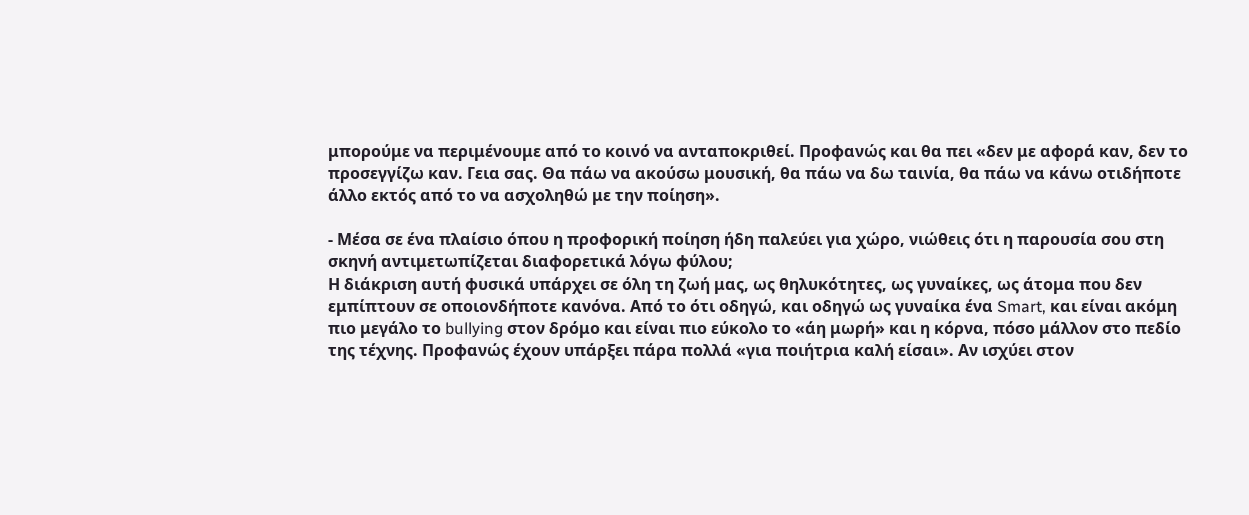μπορούμε να περιμένουμε από το κοινό να ανταποκριθεί. Προφανώς και θα πει «δεν με αφορά καν, δεν το προσεγγίζω καν. Γεια σας. Θα πάω να ακούσω μουσική, θα πάω να δω ταινία, θα πάω να κάνω οτιδήποτε άλλο εκτός από το να ασχοληθώ με την ποίηση».

- Μέσα σε ένα πλαίσιο όπου η προφορική ποίηση ήδη παλεύει για χώρο, νιώθεις ότι η παρουσία σου στη σκηνή αντιμετωπίζεται διαφορετικά λόγω φύλου;
Η διάκριση αυτή φυσικά υπάρχει σε όλη τη ζωή μας, ως θηλυκότητες, ως γυναίκες, ως άτομα που δεν εμπίπτουν σε οποιονδήποτε κανόνα. Από το ότι οδηγώ, και οδηγώ ως γυναίκα ένα Smart, και είναι ακόμη πιο μεγάλο το bullying στον δρόμο και είναι πιο εύκολο το «άη μωρή» και η κόρνα, πόσο μάλλον στο πεδίο της τέχνης. Προφανώς έχουν υπάρξει πάρα πολλά «για ποιήτρια καλή είσαι». Αν ισχύει στον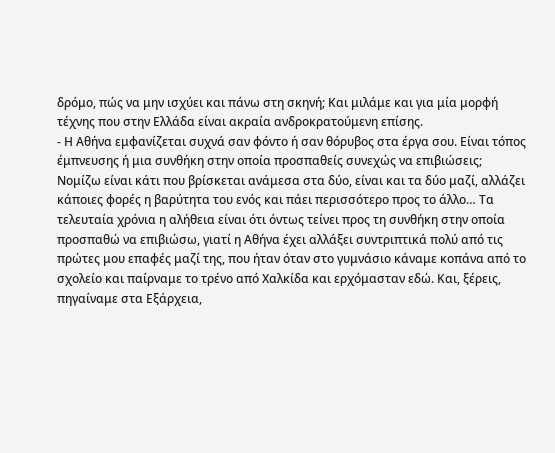δρόμο, πώς να μην ισχύει και πάνω στη σκηνή; Και μιλάμε και για μία μορφή τέχνης που στην Ελλάδα είναι ακραία ανδροκρατούμενη επίσης.
- Η Αθήνα εμφανίζεται συχνά σαν φόντο ή σαν θόρυβος στα έργα σου. Είναι τόπος έμπνευσης ή μια συνθήκη στην οποία προσπαθείς συνεχώς να επιβιώσεις;
Νομίζω είναι κάτι που βρίσκεται ανάμεσα στα δύο, είναι και τα δύο μαζί, αλλάζει κάποιες φορές η βαρύτητα του ενός και πάει περισσότερο προς το άλλο… Τα τελευταία χρόνια η αλήθεια είναι ότι όντως τείνει προς τη συνθήκη στην οποία προσπαθώ να επιβιώσω, γιατί η Αθήνα έχει αλλάξει συντριπτικά πολύ από τις πρώτες μου επαφές μαζί της, που ήταν όταν στο γυμνάσιο κάναμε κοπάνα από το σχολείο και παίρναμε το τρένο από Χαλκίδα και ερχόμασταν εδώ. Και, ξέρεις, πηγαίναμε στα Εξάρχεια,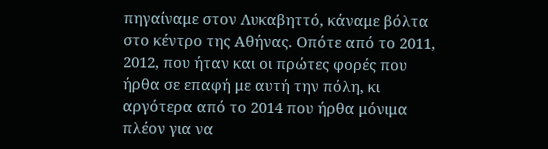πηγαίναμε στον Λυκαβηττό, κάναμε βόλτα στο κέντρο της Αθήνας. Οπότε από το 2011, 2012, που ήταν και οι πρώτες φορές που ήρθα σε επαφή με αυτή την πόλη, κι αργότερα από το 2014 που ήρθα μόνιμα πλέον για να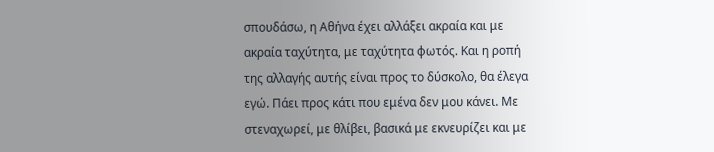σπουδάσω, η Αθήνα έχει αλλάξει ακραία και με ακραία ταχύτητα, με ταχύτητα φωτός. Και η ροπή της αλλαγής αυτής είναι προς το δύσκολο, θα έλεγα εγώ. Πάει προς κάτι που εμένα δεν μου κάνει. Με στεναχωρεί, με θλίβει, βασικά με εκνευρίζει και με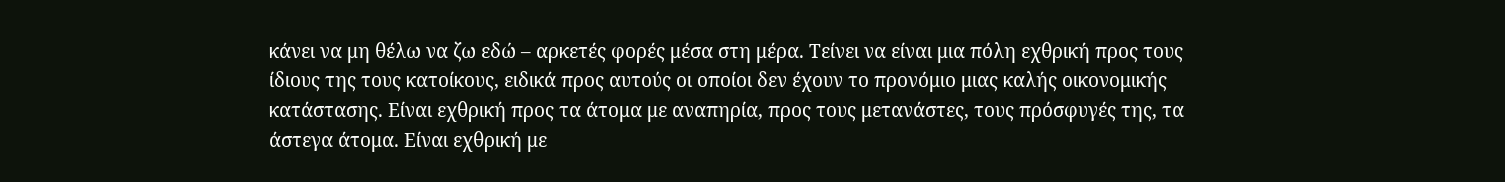κάνει να μη θέλω να ζω εδώ – αρκετές φορές μέσα στη μέρα. Τείνει να είναι μια πόλη εχθρική προς τους ίδιους της τους κατοίκους, ειδικά προς αυτούς οι οποίοι δεν έχουν το προνόμιο μιας καλής οικονομικής κατάστασης. Είναι εχθρική προς τα άτομα με αναπηρία, προς τους μετανάστες, τους πρόσφυγές της, τα άστεγα άτομα. Είναι εχθρική με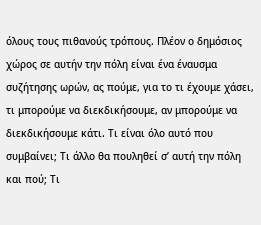όλους τους πιθανούς τρόπους. Πλέον ο δημόσιος χώρος σε αυτήν την πόλη είναι ένα έναυσμα συζήτησης ωρών, ας πούμε, για το τι έχουμε χάσει, τι μπορούμε να διεκδικήσουμε, αν μπορούμε να διεκδικήσουμε κάτι. Τι είναι όλο αυτό που συμβαίνει; Τι άλλο θα πουληθεί σ’ αυτή την πόλη και πού; Τι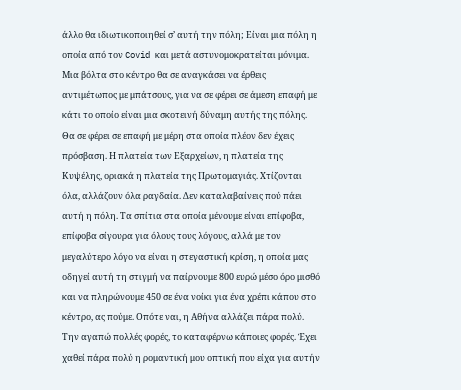άλλο θα ιδιωτικοποιηθεί σ’ αυτή την πόλη; Είναι μια πόλη η οποία από τον Covid και μετά αστυνομοκρατείται μόνιμα. Μια βόλτα στο κέντρο θα σε αναγκάσει να έρθεις αντιμέτωπος με μπάτσους, για να σε φέρει σε άμεση επαφή με κάτι το οποίο είναι μια σκοτεινή δύναμη αυτής της πόλης. Θα σε φέρει σε επαφή με μέρη στα οποία πλέον δεν έχεις πρόσβαση. Η πλατεία των Εξαρχείων, η πλατεία της Κυψέλης, οριακά η πλατεία της Πρωτομαγιάς. Χτίζονται όλα, αλλάζουν όλα ραγδαία. Δεν καταλαβαίνεις πού πάει αυτή η πόλη. Τα σπίτια στα οποία μένουμε είναι επίφοβα, επίφοβα σίγουρα για όλους τους λόγους, αλλά με τον μεγαλύτερο λόγο να είναι η στεγαστική κρίση, η οποία μας οδηγεί αυτή τη στιγμή να παίρνουμε 800 ευρώ μέσο όρο μισθό και να πληρώνουμε 450 σε ένα νοίκι για ένα χρέπι κάπου στο κέντρο, ας πούμε. Οπότε ναι, η Αθήνα αλλάζει πάρα πολύ. Την αγαπώ πολλές φορές, το καταφέρνω κάποιες φορές. Έχει χαθεί πάρα πολύ η ρομαντική μου οπτική που είχα για αυτήν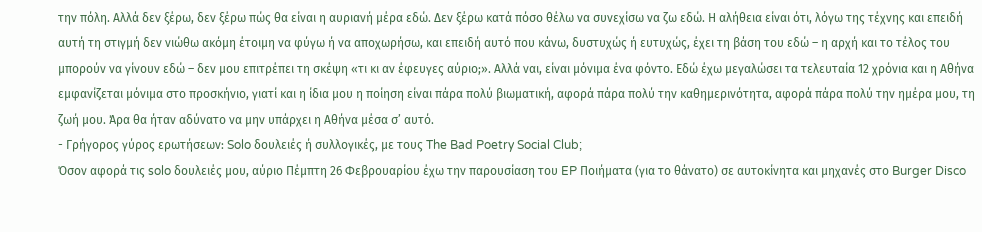την πόλη. Αλλά δεν ξέρω, δεν ξέρω πώς θα είναι η αυριανή μέρα εδώ. Δεν ξέρω κατά πόσο θέλω να συνεχίσω να ζω εδώ. Η αλήθεια είναι ότι, λόγω της τέχνης και επειδή αυτή τη στιγμή δεν νιώθω ακόμη έτοιμη να φύγω ή να αποχωρήσω, και επειδή αυτό που κάνω, δυστυχώς ή ευτυχώς, έχει τη βάση του εδώ – η αρχή και το τέλος του μπορούν να γίνουν εδώ – δεν μου επιτρέπει τη σκέψη «τι κι αν έφευγες αύριο;». Αλλά ναι, είναι μόνιμα ένα φόντο. Εδώ έχω μεγαλώσει τα τελευταία 12 χρόνια και η Αθήνα εμφανίζεται μόνιμα στο προσκήνιο, γιατί και η ίδια μου η ποίηση είναι πάρα πολύ βιωματική, αφορά πάρα πολύ την καθημερινότητα, αφορά πάρα πολύ την ημέρα μου, τη ζωή μου. Άρα θα ήταν αδύνατο να μην υπάρχει η Αθήνα μέσα σ’ αυτό.
- Γρήγορος γύρος ερωτήσεων: Solo δουλειές ή συλλογικές, με τους The Bad Poetry Social Club;
Όσον αφορά τις solo δουλειές μου, αύριο Πέμπτη 26 Φεβρουαρίου έχω την παρουσίαση του EP Ποιήματα (για το θάνατο) σε αυτοκίνητα και μηχανές στο Burger Disco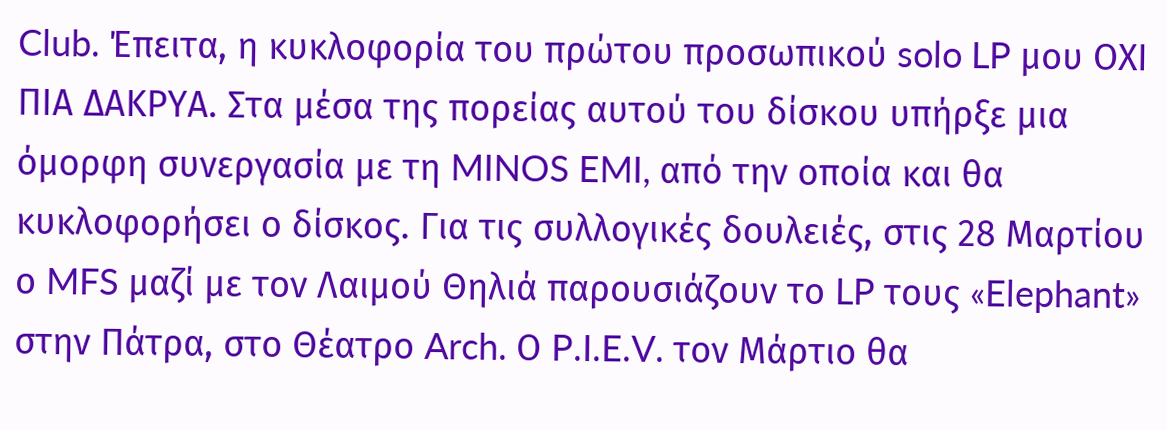Club. Έπειτα, η κυκλοφορία του πρώτου προσωπικού solo LP μου ΟΧΙ ΠΙΑ ΔΑΚΡΥΑ. Στα μέσα της πορείας αυτού του δίσκου υπήρξε μια όμορφη συνεργασία με τη MINOS EMI, από την οποία και θα κυκλοφορήσει ο δίσκος. Για τις συλλογικές δουλειές, στις 28 Μαρτίου ο MFS μαζί με τον Λαιμού Θηλιά παρουσιάζουν το LP τους «Elephant» στην Πάτρα, στο Θέατρο Arch. Ο P.I.E.V. τον Μάρτιο θα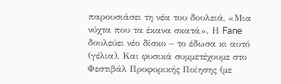παρουσιάσει τη νέα του δουλειά, «Μια νύχτα που τα έκανα σκατά». Η Fane δουλεύει νέο δίσκο – το έδωσα κι αυτό (γέλια). Και φυσικά συμμετέχουμε στο Φεστιβάλ Προφορικής Ποίησης (με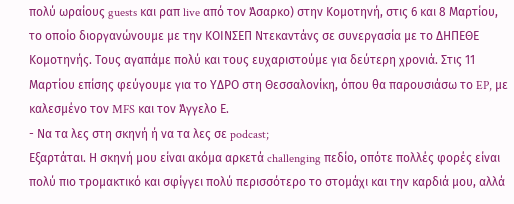πολύ ωραίους guests και ραπ live από τον Άσαρκο) στην Κομοτηνή, στις 6 και 8 Μαρτίου, το οποίο διοργανώνουμε με την ΚΟΙΝΣΕΠ Ντεκαντάνς σε συνεργασία με το ΔΗΠΕΘΕ Κομοτηνής. Τους αγαπάμε πολύ και τους ευχαριστούμε για δεύτερη χρονιά. Στις 11 Μαρτίου επίσης φεύγουμε για το ΥΔΡΟ στη Θεσσαλονίκη, όπου θα παρουσιάσω το EP, με καλεσμένο τον MFS και τον Άγγελο Ε.
- Να τα λες στη σκηνή ή να τα λες σε podcast;
Εξαρτάται. Η σκηνή μου είναι ακόμα αρκετά challenging πεδίο, οπότε πολλές φορές είναι πολύ πιο τρομακτικό και σφίγγει πολύ περισσότερο το στομάχι και την καρδιά μου, αλλά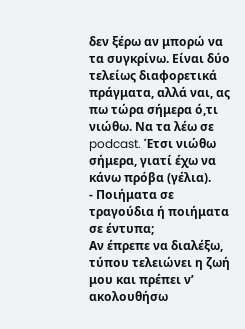δεν ξέρω αν μπορώ να τα συγκρίνω. Είναι δύο τελείως διαφορετικά πράγματα, αλλά ναι, ας πω τώρα σήμερα ό,τι νιώθω. Να τα λέω σε podcast. Έτσι νιώθω σήμερα, γιατί έχω να κάνω πρόβα (γέλια).
- Ποιήματα σε τραγούδια ή ποιήματα σε έντυπα;
Αν έπρεπε να διαλέξω, τύπου τελειώνει η ζωή μου και πρέπει ν’ ακολουθήσω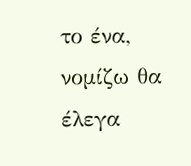το ένα, νομίζω θα έλεγα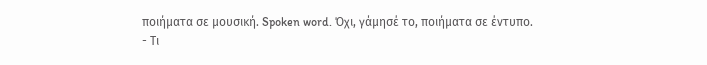ποιήματα σε μουσική. Spoken word. Όχι, γάμησέ το, ποιήματα σε έντυπο.
- Τι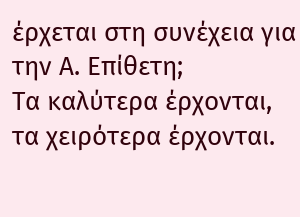έρχεται στη συνέχεια για την Α. Επίθετη;
Τα καλύτερα έρχονται, τα χειρότερα έρχονται.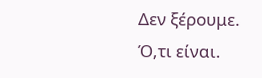Δεν ξέρουμε. Ό,τι είναι.